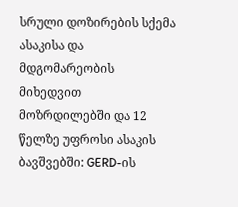სრული დოზირების სქემა ასაკისა და მდგომარეობის მიხედვით
მოზრდილებში და 12 წელზე უფროსი ასაკის ბავშვებში: GERD-ის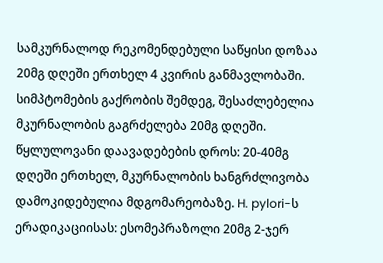სამკურნალოდ რეკომენდებული საწყისი დოზაა 20მგ დღეში ერთხელ 4 კვირის განმავლობაში. სიმპტომების გაქრობის შემდეგ, შესაძლებელია მკურნალობის გაგრძელება 20მგ დღეში. წყლულოვანი დაავადებების დროს: 20-40მგ დღეში ერთხელ, მკურნალობის ხანგრძლივობა დამოკიდებულია მდგომარეობაზე. H. pylori-ს ერადიკაციისას: ესომეპრაზოლი 20მგ 2-ჯერ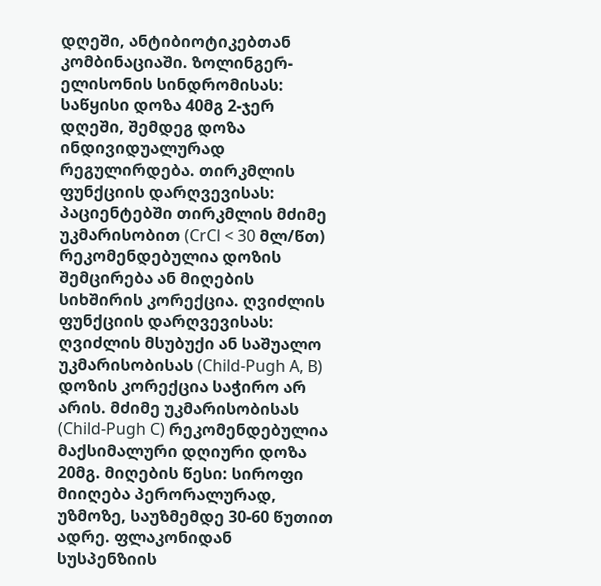დღეში, ანტიბიოტიკებთან კომბინაციაში. ზოლინგერ-ელისონის სინდრომისას: საწყისი დოზა 40მგ 2-ჯერ დღეში, შემდეგ დოზა ინდივიდუალურად რეგულირდება. თირკმლის ფუნქციის დარღვევისას: პაციენტებში თირკმლის მძიმე უკმარისობით (CrCl < 30 მლ/წთ) რეკომენდებულია დოზის შემცირება ან მიღების სიხშირის კორექცია. ღვიძლის ფუნქციის დარღვევისას: ღვიძლის მსუბუქი ან საშუალო უკმარისობისას (Child-Pugh A, B) დოზის კორექცია საჭირო არ არის. მძიმე უკმარისობისას (Child-Pugh C) რეკომენდებულია მაქსიმალური დღიური დოზა 20მგ. მიღების წესი: სიროფი მიიღება პერორალურად, უზმოზე, საუზმემდე 30-60 წუთით ადრე. ფლაკონიდან სუსპენზიის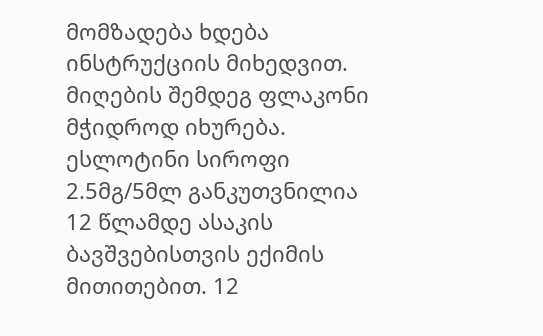მომზადება ხდება ინსტრუქციის მიხედვით. მიღების შემდეგ ფლაკონი მჭიდროდ იხურება.
ესლოტინი სიროფი 2.5მგ/5მლ განკუთვნილია 12 წლამდე ასაკის ბავშვებისთვის ექიმის მითითებით. 12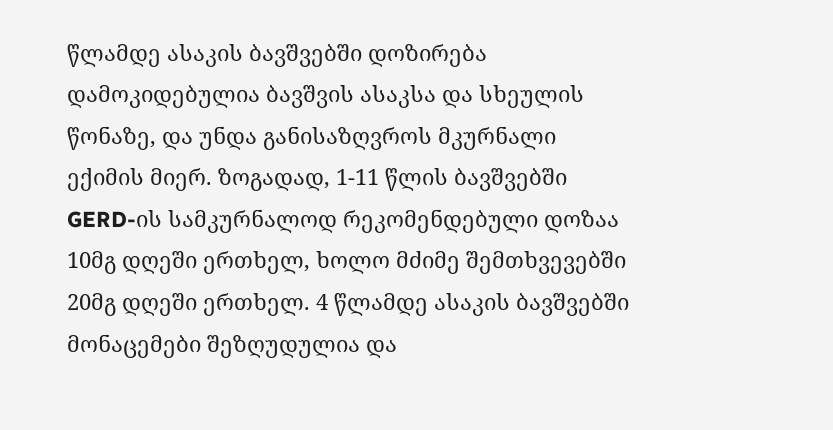წლამდე ასაკის ბავშვებში დოზირება დამოკიდებულია ბავშვის ასაკსა და სხეულის წონაზე, და უნდა განისაზღვროს მკურნალი ექიმის მიერ. ზოგადად, 1-11 წლის ბავშვებში GERD-ის სამკურნალოდ რეკომენდებული დოზაა 10მგ დღეში ერთხელ, ხოლო მძიმე შემთხვევებში 20მგ დღეში ერთხელ. 4 წლამდე ასაკის ბავშვებში მონაცემები შეზღუდულია და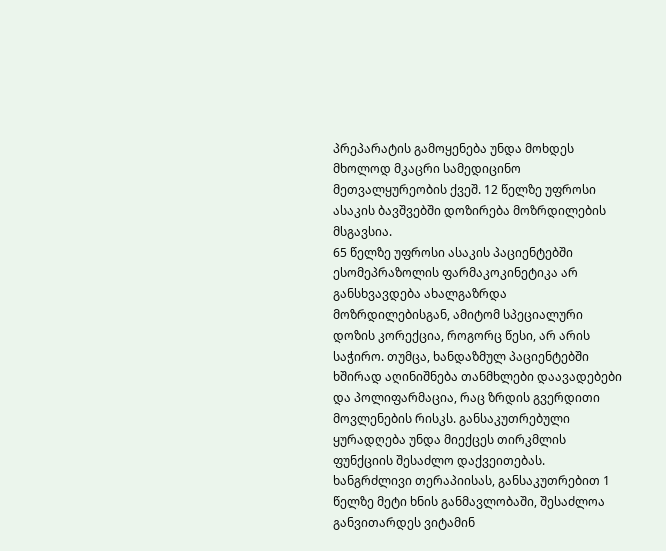პრეპარატის გამოყენება უნდა მოხდეს მხოლოდ მკაცრი სამედიცინო მეთვალყურეობის ქვეშ. 12 წელზე უფროსი ასაკის ბავშვებში დოზირება მოზრდილების მსგავსია.
65 წელზე უფროსი ასაკის პაციენტებში ესომეპრაზოლის ფარმაკოკინეტიკა არ განსხვავდება ახალგაზრდა მოზრდილებისგან, ამიტომ სპეციალური დოზის კორექცია, როგორც წესი, არ არის საჭირო. თუმცა, ხანდაზმულ პაციენტებში ხშირად აღინიშნება თანმხლები დაავადებები და პოლიფარმაცია, რაც ზრდის გვერდითი მოვლენების რისკს. განსაკუთრებული ყურადღება უნდა მიექცეს თირკმლის ფუნქციის შესაძლო დაქვეითებას. ხანგრძლივი თერაპიისას, განსაკუთრებით 1 წელზე მეტი ხნის განმავლობაში, შესაძლოა განვითარდეს ვიტამინ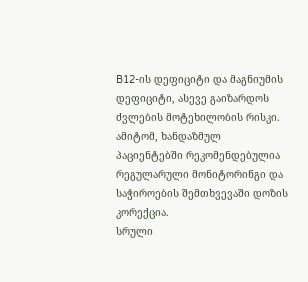B12-ის დეფიციტი და მაგნიუმის დეფიციტი, ასევე გაიზარდოს ძვლების მოტეხილობის რისკი. ამიტომ, ხანდაზმულ პაციენტებში რეკომენდებულია რეგულარული მონიტორინგი და საჭიროების შემთხვევაში დოზის კორექცია.
სრული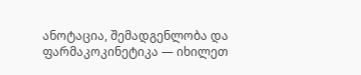ანოტაცია, შემადგენლობა და ფარმაკოკინეტიკა — იხილეთ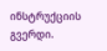ინსტრუქციის გვერდი.